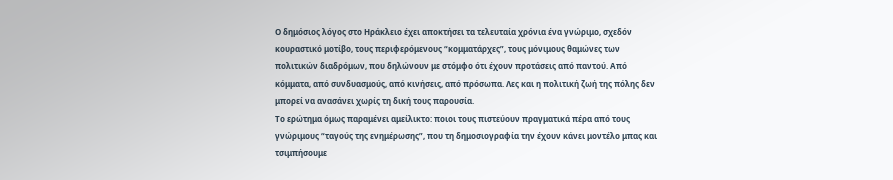Ο δημόσιος λόγος στο Ηράκλειο έχει αποκτήσει τα τελευταία χρόνια ένα γνώριμο, σχεδόν κουραστικό μοτίβο, τους περιφερόμενους “κομματάρχες”, τους μόνιμους θαμώνες των πολιτικών διαδρόμων, που δηλώνουν με στόμφο ότι έχουν προτάσεις από παντού. Από κόμματα, από συνδυασμούς, από κινήσεις, από πρόσωπα. Λες και η πολιτική ζωή της πόλης δεν μπορεί να ανασάνει χωρίς τη δική τους παρουσία.
Το ερώτημα όμως παραμένει αμείλικτο: ποιοι τους πιστεύουν πραγματικά πέρα από τους γνώριμους “ταγούς της ενημέρωσης”, που τη δημοσιογραφία την έχουν κάνει μοντέλο μπας και τσιμπήσουμε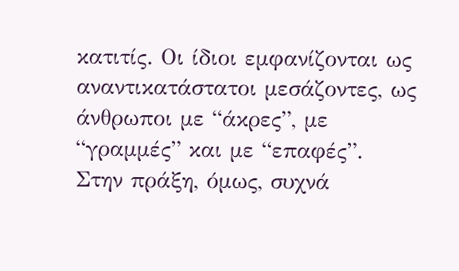κατιτίς. Οι ίδιοι εμφανίζονται ως αναντικατάστατοι μεσάζοντες, ως άνθρωποι με “άκρες”, με “γραμμές” και με “επαφές”.
Στην πράξη, όμως, συχνά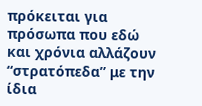πρόκειται για πρόσωπα που εδώ και χρόνια αλλάζουν “στρατόπεδα” με την ίδια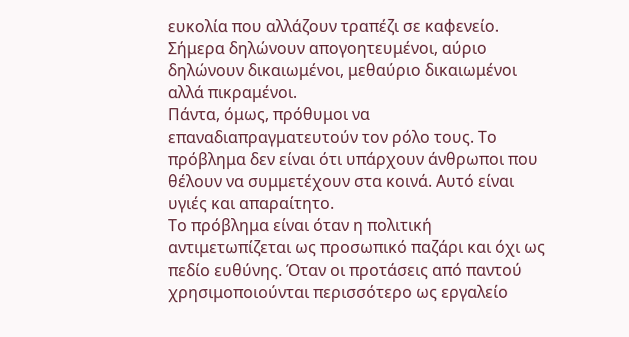ευκολία που αλλάζουν τραπέζι σε καφενείο. Σήμερα δηλώνουν απογοητευμένοι, αύριο δηλώνουν δικαιωμένοι, μεθαύριο δικαιωμένοι αλλά πικραμένοι.
Πάντα, όμως, πρόθυμοι να επαναδιαπραγματευτούν τον ρόλο τους. Το πρόβλημα δεν είναι ότι υπάρχουν άνθρωποι που θέλουν να συμμετέχουν στα κοινά. Αυτό είναι υγιές και απαραίτητο.
Το πρόβλημα είναι όταν η πολιτική αντιμετωπίζεται ως προσωπικό παζάρι και όχι ως πεδίο ευθύνης. Όταν οι προτάσεις από παντού χρησιμοποιούνται περισσότερο ως εργαλείο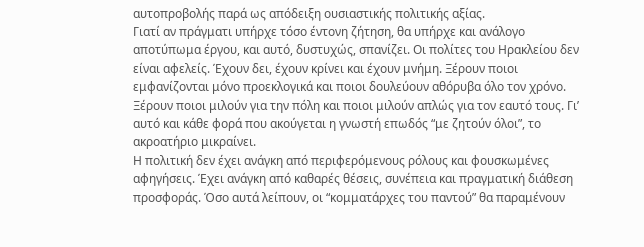αυτοπροβολής παρά ως απόδειξη ουσιαστικής πολιτικής αξίας.
Γιατί αν πράγματι υπήρχε τόσο έντονη ζήτηση, θα υπήρχε και ανάλογο αποτύπωμα έργου, και αυτό, δυστυχώς, σπανίζει. Οι πολίτες του Ηρακλείου δεν είναι αφελείς. Έχουν δει, έχουν κρίνει και έχουν μνήμη. Ξέρουν ποιοι εμφανίζονται μόνο προεκλογικά και ποιοι δουλεύουν αθόρυβα όλο τον χρόνο. Ξέρουν ποιοι μιλούν για την πόλη και ποιοι μιλούν απλώς για τον εαυτό τους. Γι’ αυτό και κάθε φορά που ακούγεται η γνωστή επωδός “με ζητούν όλοι”, το ακροατήριο μικραίνει.
Η πολιτική δεν έχει ανάγκη από περιφερόμενους ρόλους και φουσκωμένες αφηγήσεις. Έχει ανάγκη από καθαρές θέσεις, συνέπεια και πραγματική διάθεση προσφοράς. Όσο αυτά λείπουν, οι “κομματάρχες του παντού” θα παραμένουν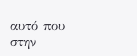αυτό που στην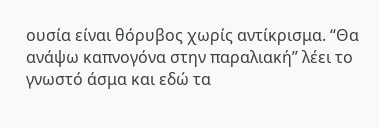ουσία είναι θόρυβος χωρίς αντίκρισμα. “Θα ανάψω καπνογόνα στην παραλιακή” λέει το γνωστό άσμα και εδώ τα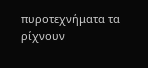πυροτεχνήματα τα ρίχνουν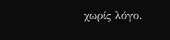χωρίς λόγο.